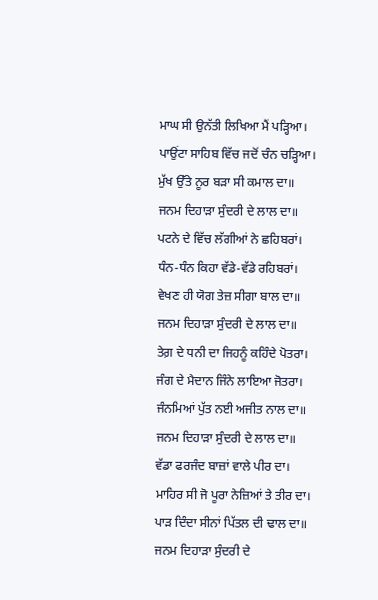ਮਾਘ ਸੀ ਉਨੱਤੀ ਲਿਖਿਆ ਮੈਂ ਪੜ੍ਹਿਆ।
ਪਾਉਂਟਾ ਸਾਹਿਬ ਵਿੱਚ ਜਦੋਂ ਚੰਨ ਚੜ੍ਹਿਆ।
ਮੁੱਖ ਉੱਤੇ ਨੂਰ ਬੜਾ ਸੀ ਕਮਾਲ ਦਾ॥
ਜਨਮ ਦਿਹਾੜਾ ਸੁੰਦਰੀ ਦੇ ਲਾਲ ਦਾ॥
ਪਟਨੇ ਦੇ ਵਿੱਚ ਲੱਗੀਆਂ ਨੇ ਛਹਿਬਰਾਂ।
ਧੰਨ-ਧੰਨ ਕਿਹਾ ਵੱਡੇ-ਵੱਡੇ ਰਹਿਬਰਾਂ।
ਵੇਖਣ ਹੀ ਯੋਗ ਤੇਜ਼ ਸੀਗਾ ਬਾਲ ਦਾ॥
ਜਨਮ ਦਿਹਾੜਾ ਸੁੰਦਰੀ ਦੇ ਲਾਲ ਦਾ॥
ਤੇਗ਼ ਦੇ ਧਨੀ ਦਾ ਜਿਹਨੂੰ ਕਹਿੰਦੇ ਪੋਤਰਾ।
ਜੰਗ ਦੇ ਮੈਦਾਨ ਜਿੰਨੇ ਲਾਇਆ ਜੋਤਰਾ।
ਜੰਨਮਿਆਂ ਪੁੱਤ ਨਈ ਅਜੀਤ ਨਾਲ ਦਾ॥
ਜਨਮ ਦਿਹਾੜਾ ਸੁੰਦਰੀ ਦੇ ਲਾਲ ਦਾ॥
ਵੱਡਾ ਫਰਜੰਦ ਬਾਜ਼ਾਂ ਵਾਲੇ ਪੀਰ ਦਾ।
ਮਾਹਿਰ ਸੀ ਜੋ ਪੂਰਾ ਨੇਜ਼ਿਆਂ ਤੇ ਤੀਰ ਦਾ।
ਪਾੜ ਦਿੰਦਾ ਸੀਨਾਂ ਪਿੱਤਲ ਦੀ ਢਾਲ ਦਾ॥
ਜਨਮ ਦਿਹਾੜਾ ਸੁੰਦਰੀ ਦੇ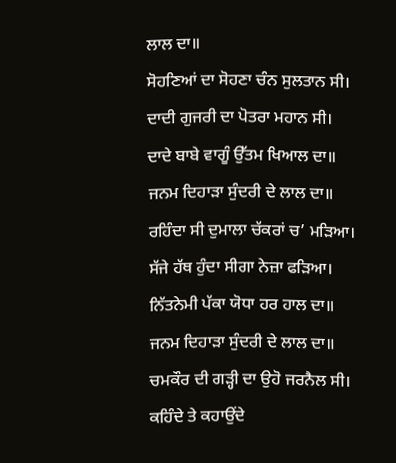ਲਾਲ ਦਾ॥
ਸੋਹਣਿਆਂ ਦਾ ਸੋਹਣਾ ਚੰਨ ਸੁਲਤਾਨ ਸੀ।
ਦਾਦੀ ਗੁਜਰੀ ਦਾ ਪੋਤਰਾ ਮਹਾਨ ਸੀ।
ਦਾਦੇ ਬਾਬੇ ਵਾਗੂੰ ਉੱਤਮ ਖਿਆਲ ਦਾ॥
ਜਨਮ ਦਿਹਾੜਾ ਸੁੰਦਰੀ ਦੇ ਲਾਲ ਦਾ॥
ਰਹਿੰਦਾ ਸੀ ਦੁਮਾਲਾ ਚੱਕਰਾਂ ਚ’ ਮੜਿਆ।
ਸੱਜੇ ਹੱਥ ਹੁੰਦਾ ਸੀਗਾ ਨੇਜ਼ਾ ਫੜਿਆ।
ਨਿੱਤਨੇਮੀ ਪੱਕਾ ਯੋਧਾ ਹਰ ਹਾਲ ਦਾ॥
ਜਨਮ ਦਿਹਾੜਾ ਸੁੰਦਰੀ ਦੇ ਲਾਲ ਦਾ॥
ਚਮਕੌਰ ਦੀ ਗੜ੍ਹੀ ਦਾ ਉਹੋ ਜਰਨੈਲ ਸੀ।
ਕਹਿੰਦੇ ਤੇ ਕਹਾਉਂਦੇ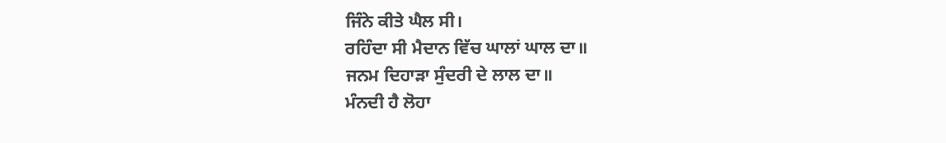ਜਿੰਨੇ ਕੀਤੇ ਘੈਲ ਸੀ।
ਰਹਿੰਦਾ ਸੀ ਮੈਦਾਨ ਵਿੱਚ ਘਾਲਾਂ ਘਾਲ ਦਾ॥
ਜਨਮ ਦਿਹਾੜਾ ਸੁੰਦਰੀ ਦੇ ਲਾਲ ਦਾ॥
ਮੰਨਦੀ ਹੈ ਲੋਹਾ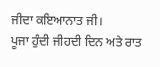ਜੀਦਾ ਕਇਆਨਾਤ ਜੀ।
ਪੂਜਾ ਹੁੰਦੀ ਜੀਹਦੀ ਦਿਨ ਅਤੇ ਰਾਤ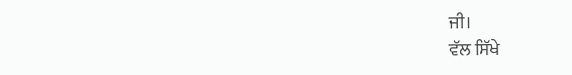ਜੀ।
ਵੱਲ ਸਿੱਖੇ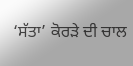‘ਸੱਤਾ’ ਕੋਰੜੇ ਦੀ ਚਾਲ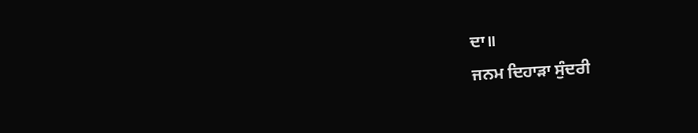ਦਾ॥
ਜਨਮ ਦਿਹਾੜਾ ਸੁੰਦਰੀ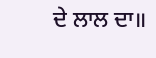ਦੇ ਲਾਲ ਦਾ॥